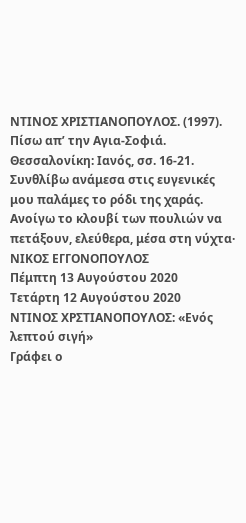ΝΤΙΝΟΣ ΧΡΙΣΤΙΑΝΟΠΟΥΛΟΣ. (1997). Πίσω απ’ την Αγια-Σοφιά. Θεσσαλονίκη: Ιανός, σσ. 16-21.
Συνθλίβω ανάμεσα στις ευγενικές μου παλάμες το ρόδι της χαράς. Ανοίγω το κλουβί των πουλιών να πετάξουν, ελεύθερα, μέσα στη νύχτα· ΝΙΚΟΣ ΕΓΓΟΝΟΠΟΥΛΟΣ
Πέμπτη 13 Αυγούστου 2020
Τετάρτη 12 Αυγούστου 2020
ΝΤΙΝΟΣ ΧΡΣΤΙΑΝΟΠΟΥΛΟΣ: «Ενός λεπτού σιγή»
Γράφει ο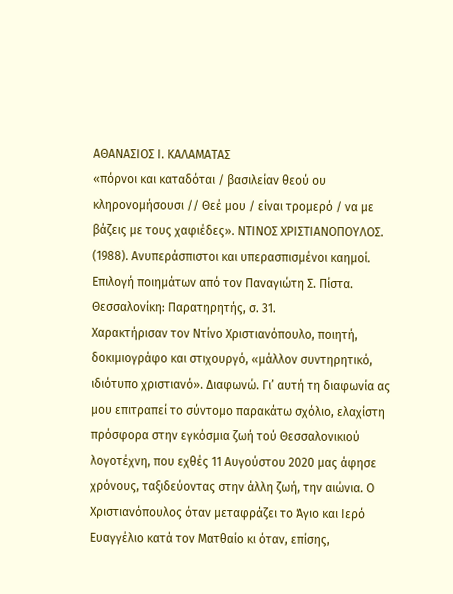ΑΘΑΝΑΣΙΟΣ Ι. ΚΑΛΑΜΑΤΑΣ
«πόρνοι και καταδόται / βασιλείαν θεού ου κληρονομήσουσι // Θεέ μου / είναι τρομερό / να με βάζεις με τους χαφιέδες». ΝΤΙΝΟΣ ΧΡΙΣΤΙΑΝΟΠΟΥΛΟΣ. (1988). Ανυπεράσπιστοι και υπερασπισμένοι καημοί. Επιλογή ποιημάτων από τον Παναγιώτη Σ. Πίστα. Θεσσαλονίκη: Παρατηρητής, σ. 31.
Χαρακτήρισαν τον Ντίνο Χριστιανόπουλο, ποιητή, δοκιμιογράφο και στιχουργό, «μάλλον συντηρητικό, ιδιότυπο χριστιανό». Διαφωνώ. Γι’ αυτή τη διαφωνία ας μου επιτραπεί το σύντομο παρακάτω σχόλιο, ελαχίστη πρόσφορα στην εγκόσμια ζωή τού Θεσσαλονικιού λογοτέχνη, που εχθές 11 Αυγούστου 2020 μας άφησε χρόνους, ταξιδεύοντας στην άλλη ζωή, την αιώνια. Ο Χριστιανόπουλος όταν μεταφράζει το Άγιο και Ιερό Ευαγγέλιο κατά τον Ματθαίο κι όταν, επίσης,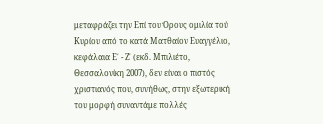μεταφράζει την Επί του Όρους ομιλία τού Κυρίου από το κατά Ματθαίον Ευαγγέλιο, κεφάλαια Ε΄ - Ζ΄ (εκδ. Μπιλιέτο, Θεσσαλονίκη 2007), δεν είναι ο πιστός χριστιανός που, συνήθως, στην εξωτερική του μορφή συναντάμε πολλές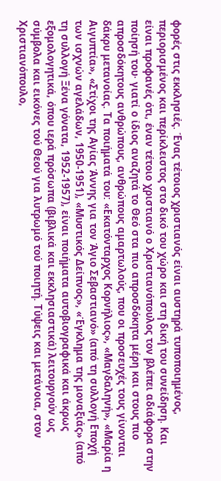φορές στις εκκλησιές. Ένας τέτοιος χριστιανός είναι αυστηρά τυποποιημένος, περιορισμένος και περίκλειστος στο δικό του χώρο και στη δική του συνείδηση. Και είναι προφανές ότι, έναν τέτοιο χριστιανό ο Χριστιανόπουλος τον βλέπει αδιάφορα στην ποίησή του· γιατί ο ίδιος αναζητά το Θεό στα πιο απροσδόκητα μέρη και στους πιο απροσδόκητους ανθρώπους, ανθρώπους αμαρτωλούς, που οι προσευχές τους γίνονται δάκρυ μετανοίας. Τα ποιήματά του: «Εκατόνταρχος Κορνήλιος», «Μαγδαληνή», «Μαρία η Αιγυπτία», «Στίχοι της Αγίας Άννης για τον Άγιο Σεβαστιανό» (από τη συλλογή Εποχή των ισχνών αγελάδων, 1950-1951), «Μυστικός Δείπνος», «Έγκλημα της μοναξιάς» (από τη συλλογή Ξένα γόνατα, 1952-1957), είναι ποιήματα αυτοβιογραφικά και άκρως εξομολογητικά, όπου ιερά πρόσωπα (βιβλικά και εκκλησιαστικά) λειτουργούν ως σύμβολα και εικόνες τού Θεού για λυτρωμό τού ποιητή. Τύψεις και μετάνοια, στον Χριστιανόπουλο,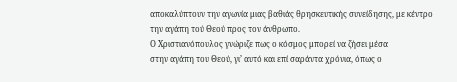αποκαλύπτουν την αγωνία μιας βαθιάς θρησκευτικής συνείδησης, με κέντρο την αγάπη τού Θεού προς τον άνθρωπο.
Ο Χριστιανόπουλος γνώριζε πως ο κόσμος μπορεί να ζήσει μέσα
στην αγάπη του Θεού, γι’ αυτό και επί σαράντα χρόνια, όπως ο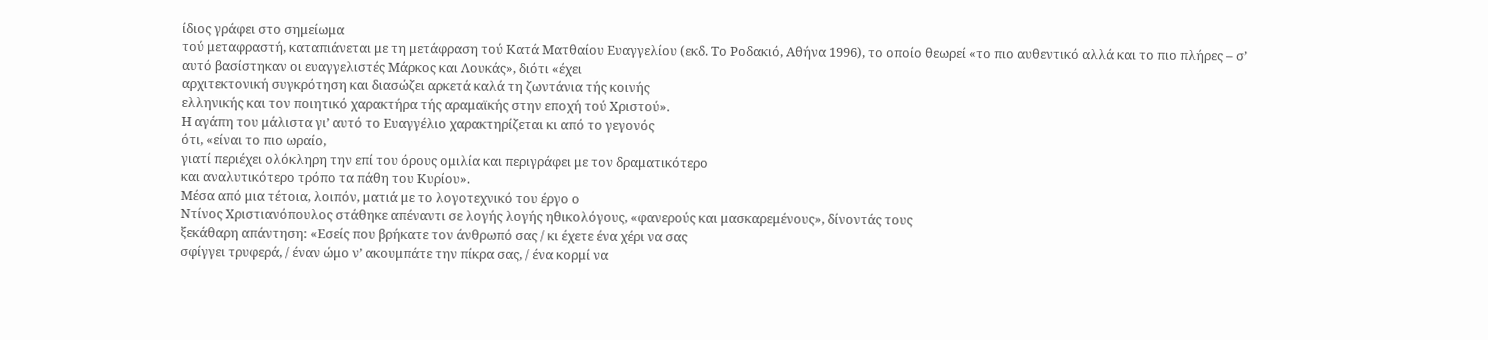ίδιος γράφει στο σημείωμα
τού μεταφραστή, καταπιάνεται με τη μετάφραση τού Κατά Ματθαίου Ευαγγελίου (εκδ. Το Ροδακιό, Αθήνα 1996), το οποίο θεωρεί «το πιο αυθεντικό αλλά και το πιο πλήρες – σ’
αυτό βασίστηκαν οι ευαγγελιστές Μάρκος και Λουκάς», διότι «έχει
αρχιτεκτονική συγκρότηση και διασώζει αρκετά καλά τη ζωντάνια τής κοινής
ελληνικής και τον ποιητικό χαρακτήρα τής αραμαϊκής στην εποχή τού Χριστού».
Η αγάπη του μάλιστα γι’ αυτό το Ευαγγέλιο χαρακτηρίζεται κι από το γεγονός
ότι, «είναι το πιο ωραίο,
γιατί περιέχει ολόκληρη την επί του όρους ομιλία και περιγράφει με τον δραματικότερο
και αναλυτικότερο τρόπο τα πάθη του Κυρίου».
Μέσα από μια τέτοια, λοιπόν, ματιά με το λογοτεχνικό του έργο ο
Ντίνος Χριστιανόπουλος στάθηκε απέναντι σε λογής λογής ηθικολόγους, «φανερούς και μασκαρεμένους», δίνοντάς τους
ξεκάθαρη απάντηση: «Εσείς που βρήκατε τον άνθρωπό σας / κι έχετε ένα χέρι να σας
σφίγγει τρυφερά, / έναν ώμο ν’ ακουμπάτε την πίκρα σας, / ένα κορμί να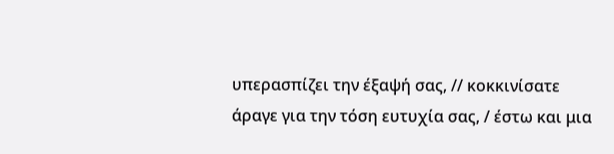υπερασπίζει την έξαψή σας, // κοκκινίσατε
άραγε για την τόση ευτυχία σας, / έστω και μια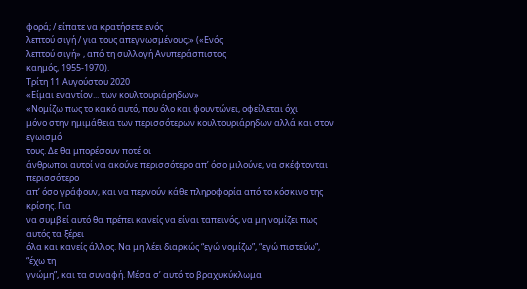φορά; / είπατε να κρατήσετε ενός
λεπτού σιγή / για τους απεγνωσμένους;» («Ενός
λεπτού σιγή» , από τη συλλογή Ανυπεράσπιστος
καημός, 1955-1970).
Τρίτη 11 Αυγούστου 2020
«Είμαι εναντίον... των κουλτουριάρηδων»
«Νομίζω πως το κακό αυτό, που όλο και φουντώνει, οφείλεται όχι
μόνο στην ημιμάθεια των περισσότερων κουλτουριάρηδων αλλά και στον εγωισμό
τους. Δε θα μπορέσουν ποτέ οι
άνθρωποι αυτοί να ακούνε περισσότερο απ’ όσο μιλούνε, να σκέφτονται περισσότερο
απ’ όσο γράφουν, και να περνούν κάθε πληροφορία από το κόσκινο της κρίσης. Για
να συμβεί αυτό θα πρέπει κανείς να είναι ταπεινός, να μη νομίζει πως αυτός τα ξέρει
όλα και κανείς άλλος. Να μη λέει διαρκώς “εγώ νομίζω”, “εγώ πιστεύω”, “έχω τη
γνώμη”, και τα συναφή. Μέσα σ’ αυτό το βραχυκύκλωμα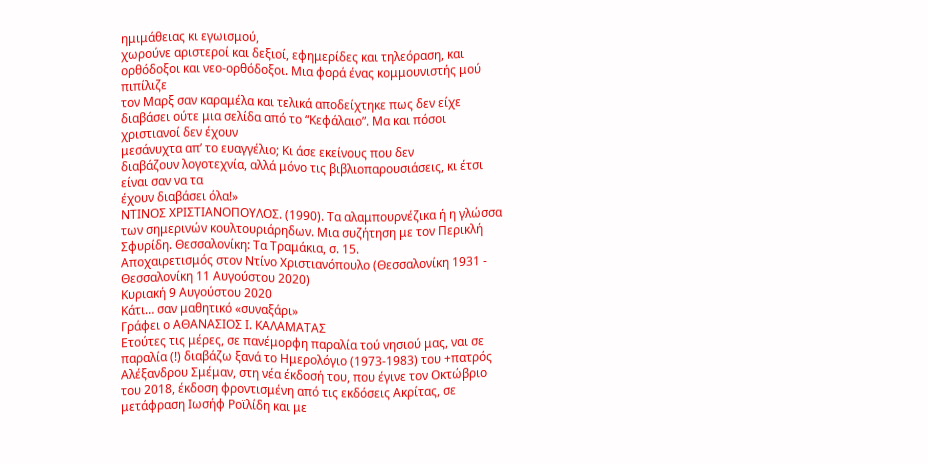ημιμάθειας κι εγωισμού,
χωρούνε αριστεροί και δεξιοί, εφημερίδες και τηλεόραση, και ορθόδοξοι και νεο-ορθόδοξοι. Μια φορά ένας κομμουνιστής μού πιπίλιζε
τον Μαρξ σαν καραμέλα και τελικά αποδείχτηκε πως δεν είχε διαβάσει ούτε μια σελίδα από το “Κεφάλαιο”. Μα και πόσοι χριστιανοί δεν έχουν
μεσάνυχτα απ’ το ευαγγέλιο; Κι άσε εκείνους που δεν
διαβάζουν λογοτεχνία, αλλά μόνο τις βιβλιοπαρουσιάσεις, κι έτσι είναι σαν να τα
έχουν διαβάσει όλα!»
ΝΤΙΝΟΣ ΧΡΙΣΤΙΑΝΟΠΟΥΛΟΣ. (1990). Τα αλαμπουρνέζικα ή η γλώσσα των σημερινών κουλτουριάρηδων. Μια συζήτηση με τον Περικλή Σφυρίδη. Θεσσαλονίκη: Τα Τραμάκια, σ. 15.
Αποχαιρετισμός στον Ντίνο Χριστιανόπουλο (Θεσσαλονίκη 1931 - Θεσσαλονίκη 11 Αυγούστου 2020)
Κυριακή 9 Αυγούστου 2020
Κάτι… σαν μαθητικό «συναξάρι»
Γράφει ο ΑΘΑΝΑΣΙΟΣ Ι. ΚΑΛΑΜΑΤΑΣ
Ετούτες τις μέρες, σε πανέμορφη παραλία τού νησιού μας, ναι σε παραλία (!) διαβάζω ξανά το Ημερολόγιο (1973-1983) του +πατρός Αλέξανδρου Σμέμαν, στη νέα έκδοσή του, που έγινε τον Οκτώβριο του 2018, έκδοση φροντισμένη από τις εκδόσεις Ακρίτας, σε μετάφραση Ιωσήφ Ροϊλίδη και με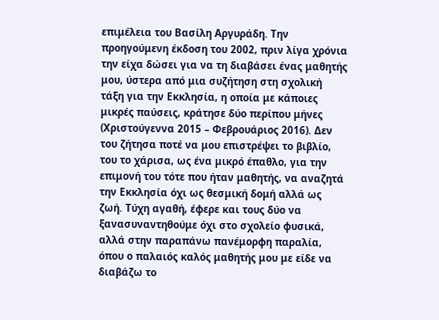επιμέλεια του Βασίλη Αργυράδη. Την προηγούμενη έκδοση του 2002, πριν λίγα χρόνια την είχα δώσει για να τη διαβάσει ένας μαθητής μου, ύστερα από μια συζήτηση στη σχολική τάξη για την Εκκλησία, η οποία με κάποιες μικρές παύσεις, κράτησε δύο περίπου μήνες (Χριστούγεννα 2015 – Φεβρουάριος 2016). Δεν του ζήτησα ποτέ να μου επιστρέψει το βιβλίο, του το χάρισα, ως ένα μικρό έπαθλο, για την επιμονή του τότε που ήταν μαθητής, να αναζητά την Εκκλησία όχι ως θεσμική δομή αλλά ως ζωή. Τύχη αγαθή, έφερε και τους δύο να ξανασυναντηθούμε όχι στο σχολείο φυσικά, αλλά στην παραπάνω πανέμορφη παραλία, όπου ο παλαιός καλός μαθητής μου με είδε να διαβάζω το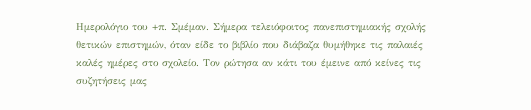Ημερολόγιο του +π. Σμέμαν. Σήμερα τελειόφοιτος πανεπιστημιακής σχολής θετικών επιστημών, όταν είδε το βιβλίο που διάβαζα θυμήθηκε τις παλαιές καλές ημέρες στο σχολείο. Τον ρώτησα αν κάτι του έμεινε από κείνες τις συζητήσεις μας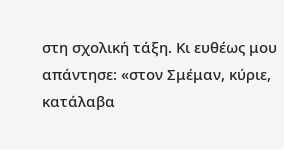στη σχολική τάξη. Κι ευθέως μου απάντησε: «στον Σμέμαν, κύριε, κατάλαβα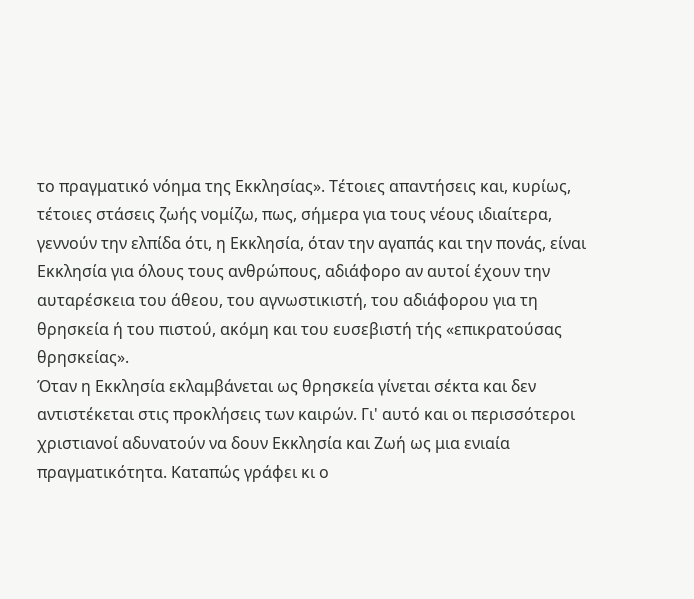το πραγματικό νόημα της Εκκλησίας». Τέτοιες απαντήσεις και, κυρίως, τέτοιες στάσεις ζωής νομίζω, πως, σήμερα για τους νέους ιδιαίτερα, γεννούν την ελπίδα ότι, η Εκκλησία, όταν την αγαπάς και την πονάς, είναι Εκκλησία για όλους τους ανθρώπους, αδιάφορο αν αυτοί έχουν την αυταρέσκεια του άθεου, του αγνωστικιστή, του αδιάφορου για τη θρησκεία ή του πιστού, ακόμη και του ευσεβιστή τής «επικρατούσας θρησκείας».
Όταν η Εκκλησία εκλαμβάνεται ως θρησκεία γίνεται σέκτα και δεν αντιστέκεται στις προκλήσεις των καιρών. Γι' αυτό και οι περισσότεροι χριστιανοί αδυνατούν να δουν Εκκλησία και Ζωή ως μια ενιαία πραγματικότητα. Καταπώς γράφει κι ο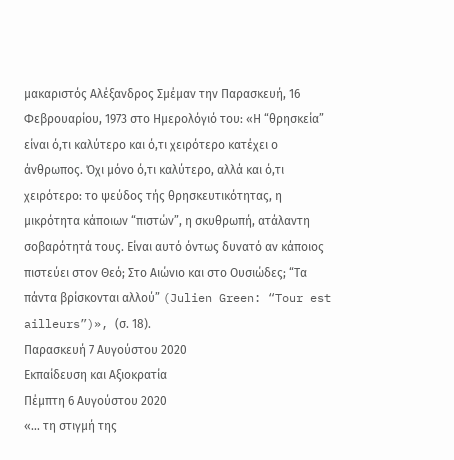μακαριστός Αλέξανδρος Σμέμαν την Παρασκευή, 16 Φεβρουαρίου, 1973 στο Ημερολόγιό του: «Η “θρησκεία” είναι ό,τι καλύτερο και ό,τι χειρότερο κατέχει ο άνθρωπος. Όχι μόνο ό,τι καλύτερο, αλλά και ό,τι χειρότερο: το ψεύδος τής θρησκευτικότητας, η μικρότητα κάποιων “πιστών”, η σκυθρωπή, ατάλαντη σοβαρότητά τους. Είναι αυτό όντως δυνατό αν κάποιος πιστεύει στον Θεό; Στο Αιώνιο και στο Ουσιώδες; “Τα πάντα βρίσκονται αλλού” (Julien Green: “Tour est ailleurs”)», (σ. 18).
Παρασκευή 7 Αυγούστου 2020
Εκπαίδευση και Αξιοκρατία
Πέμπτη 6 Αυγούστου 2020
«… τη στιγμή της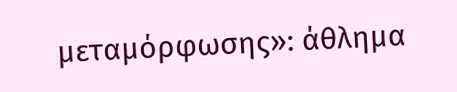μεταμόρφωσης»: άθλημα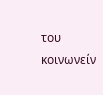του κοινωνείν